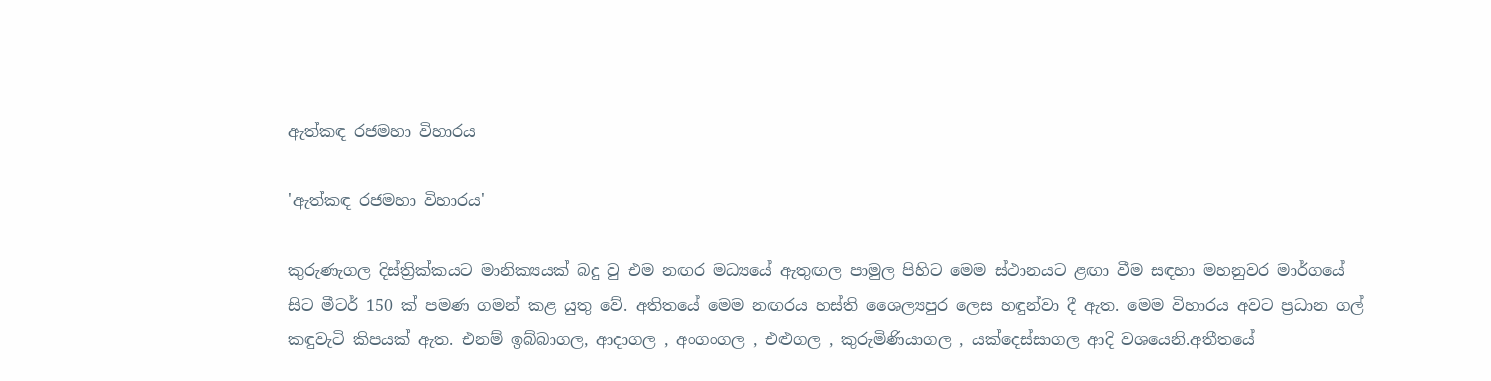ඇත්කඳ රජමහා විහාරය

'ඇත්කඳ රජමහා විහාරය'

කුරුණැගල දිස්ත්‍රික්කයට මානික්‍යයක් බදු වු එම නඟර මධ්‍යයේ ඇතුඟල පාමුල පිහිට මෙම ස්ථානයට ළඟා වීම සඳහා මහනුවර මාර්ගයේ සිට මීටර් 150 ක් පමණ ගමන් කළ යුතු වේ. අතිතයේ මෙම නඟරය හස්ති ශෛල්‍යපුර ලෙස හඳුන්වා දී ඇත. මෙම විහාරය අවට ප්‍රධාන ගල් කඳුවැටි කිපයක් ඇත. එනම් ඉබ්බාගල, ආදාගල , අංගංගල , එළුගල , කුරුමිණියාගල , යක්දෙස්සාගල ආදි වශයෙනි.අතීතයේ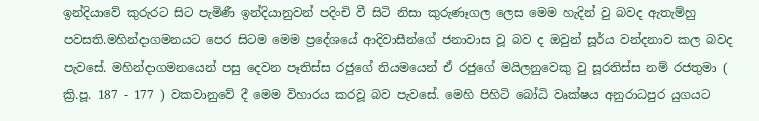ඉන්දියාවේ කුරුරට සිට පැමිණී ඉන්දියානුවන් පදිංචි වී සිටි නිසා කුරුණෑගල ලෙස මෙම හැදින් වු බවද ඇතැම්හු පවසති.මහින්දාගමනයට පෙර සිටම මෙම ප්‍රදේශයේ ආදිවාසීන්ගේ ජනාවාස වූ බව ද ඔවුන් සූර්ය වන්දනාව කල බවද පැවසේ. මහින්දාගමනයෙන් පසු දෙවන පෑතිස්ස රජුගේ නියමයෙන් ඒ රජුගේ මයිලනුවෙකු වු සූරතිස්ස නම් රජතුමා ( ක්‍රි.පූ. 187 - 177 ) වකවානුවේ දී මෙම විහාරය කරවූ බව පැවසේ. මෙහි පිහිටි බෝධි වෘක්ෂය අනුරාධපුර යුගයට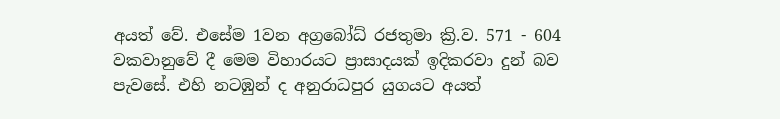අයත් වේ. එසේම 1වන අග්‍රබෝධ් රජතුමා ක්‍රි.ව. 571 - 604 වකවානුවේ දී මෙම විහාරයට ප්‍රාසාදයක් ඉදිකරවා දුන් බව පැවසේ. එහි නටඹුන් ද අනුරාධපුර යුගයට අයත්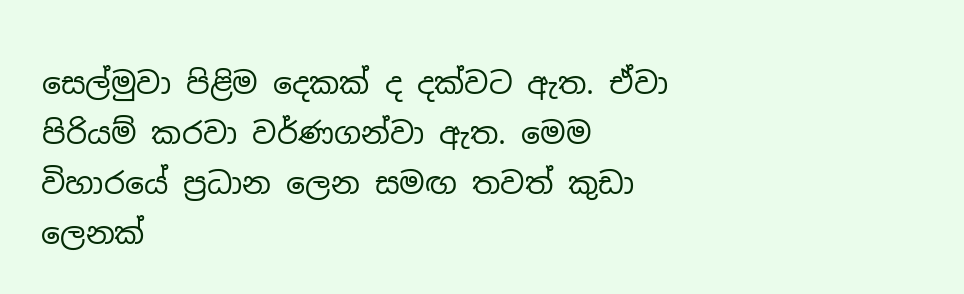සෙල්මුවා පිළිම දෙකක් ද දක්වට ඇත. ඒවා පිරියම් කරවා වර්ණගන්වා ඇත. මෙම විහාරයේ ප්‍රධාන ලෙන සමඟ තවත් කුඩා ලෙනක්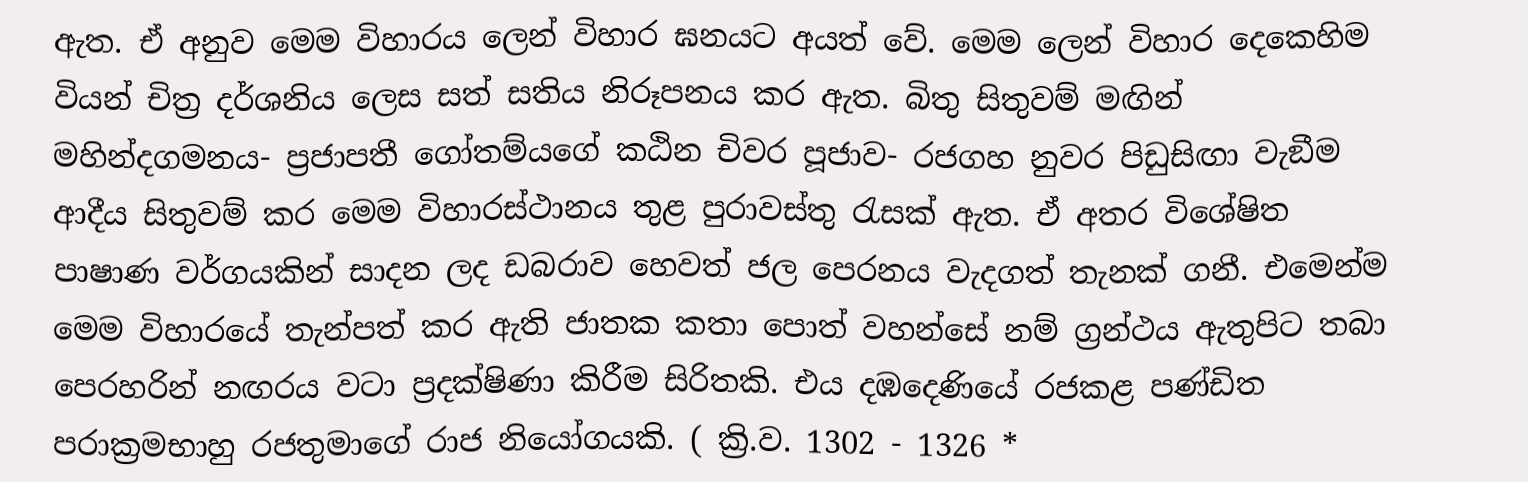ඇත. ඒ අනුව මෙම විහාරය ලෙන් විහාර ඝනයට අයත් වේ. මෙම ලෙන් විහාර දෙකෙහිම වියන් චිත්‍ර දර්ශනිය ලෙස සත් සතිය නිරූපනය කර ඇත. බිතු සිතුවම් මඟින් මහින්දගමනය- ප්‍රජාපතී ගෝතම්යගේ කඨින චිවර පූජාව- රජගහ නුවර පිඩුසිඟා වැඞීම ආදීය සිතුවම් කර මෙම විහාරස්ථානය තුළ පුරාවස්තු රැසක් ඇත. ඒ අතර විශේෂිත පාෂාණ වර්ගයකින් සාදන ලද ඩබරාව හෙවත් ජල පෙරනය වැදගත් තැනක් ගනී. එමෙන්ම මෙම විහාරයේ තැන්පත් කර ඇති ජාතක කතා පොත් වහන්සේ නම් ග්‍රන්ථය ඇතුපිට තබා පෙරහරින් නඟරය වටා ප්‍රදක්ෂිණා කිරීම සිරිතකි. එය දඹදෙණියේ රජකළ පණ්ඩිත පරාක්‍රමභාහු රජතුමාගේ රාජ නියෝගයකි. ( ක්‍රි.ව. 1302 - 1326 *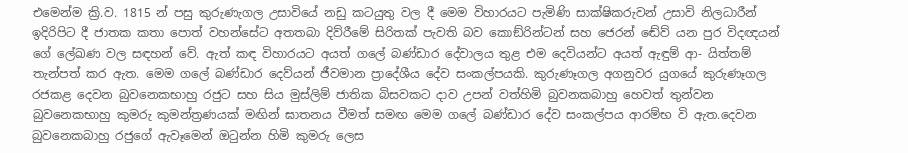එමෙන්ම ක්‍රි.ව. 1815 න් පසු කුරුණැගල උසාවියේ නඩු කටයුතු වල දී මෙම විහාරයට පැමිණි සාක්ෂිකරුවන් උසාවි නිලධාරීන් ඉදිරිපිට දී ජාතක කතා පොත් වහන්සේට අතතබා දිව්රීමේ සිරිතක් පැවති බව කොඞ්රින්ටන් සහ ජෙරන් ඬේව් යන පුර විදඥයන් ගේ ලේඛණ වල සඳහන් වේ. ඇත් කඳ විහාරයට අයත් ගලේ බණ්ඩාර දේවාලය තුළ එම දෙවියන්ට අයත් ඇඳුම් ආ- යිත්තම් තැන්පත් කර ඇත. මෙම ගලේ බණ්ඩාර දෙව්යන් ජීවමාන ප්‍රාදේශීය දේව සංකල්පයකි. කුරුණෑගල අගනුවර යුගයේ කුරුණෑගල රජකළ දෙවන බුවනෙකභාහු රජුට සහ සිය මුස්ලිම් ජාතික බිසවකට දාව උපන් වත්හිමි බුවනකබාහු හෙවත් තුන්වන බුවනෙකභාහු කුමරු කුමන්ත්‍රණයක් මඟින් ඝාතනය වීමත් සමඟ මෙම ගලේ බණ්ඩාර දේව සංකල්පය ආරම්භ වි ඇත.දෙවන බුවනෙකබාහු රජුගේ ඇවෑමෙන් ඔටුන්න හිමි කුමරු ලෙස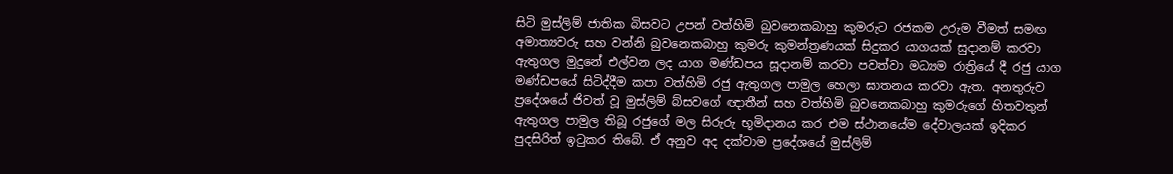සිටි මුස්ලිම් ජාතික බිසවට උපන් වත්හිමි බුවනෙකබාහු කුමරුට රජකම උරුම වීමත් සමඟ අමාත්‍යවරු සහ වන්නි බුවනෙකබාහු කුමරු කුමන්ත්‍රණයක් සිදුකර යාගයක් සුදානම් කරවා ඇතුගල මුදුනේ එල්වන ලද යාග මණ්ඩපය සූදානම් කරවා පවත්වා මධ්‍යම රාත්‍රියේ දී රජු යාග මණ්ඩපයේ සිටිද්දීම කපා වත්හිමි රජු ඇතුගල පාමුල හෙලා ඝාතනය කරවා ඇත. අනතුරුව ප්‍රදේශයේ ජිවත් වූ මුස්ලිම් බ්සවගේ ඥාතීන් සහ වත්හිමි බුවනෙකබාහු කුමරුගේ හිතවතුන් ඇතුගල පාමුල තිබූ රජුගේ මල සිරුරු භූමිදානය කර එම ස්ථානයේම දේවාලයක් ඉදිකර පුදසිරිත් ඉටුකර තිබේ. ඒ අනුව අද දක්වාම ප්‍රදේශයේ මුස්ලිම්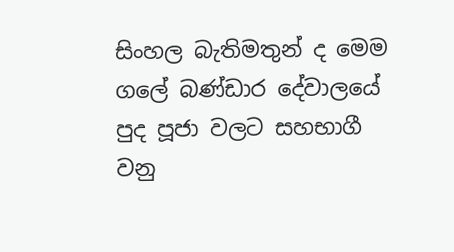සිංහල බැතිමතුන් ද මෙම ගලේ බණ්ඩාර දේවාලයේ පුද පූජා වලට සහභාගී වනු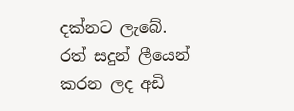දක්නට ලැබේ. රත් සදුන් ලීයෙන් කරන ලද අඩි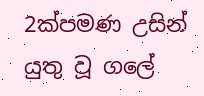2ක්පමණ උසින් යුතු වූ ගලේ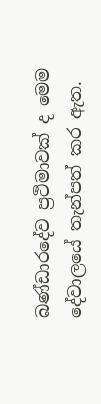බණ්ඩාරදේව ප්‍රථිමාවක් ද මෙම දේවාලයේ තැන්පත් කර ඇත.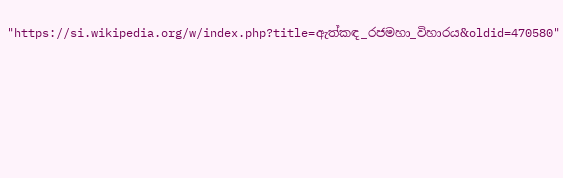"https://si.wikipedia.org/w/index.php?title=ඇත්කඳ_රජමහා_විහාරය&oldid=470580"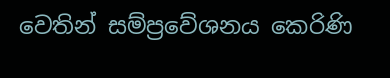වෙතින් සම්ප්‍රවේශනය කෙරිණි